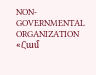NON-GOVERNMENTAL ORGANIZATION
«Համ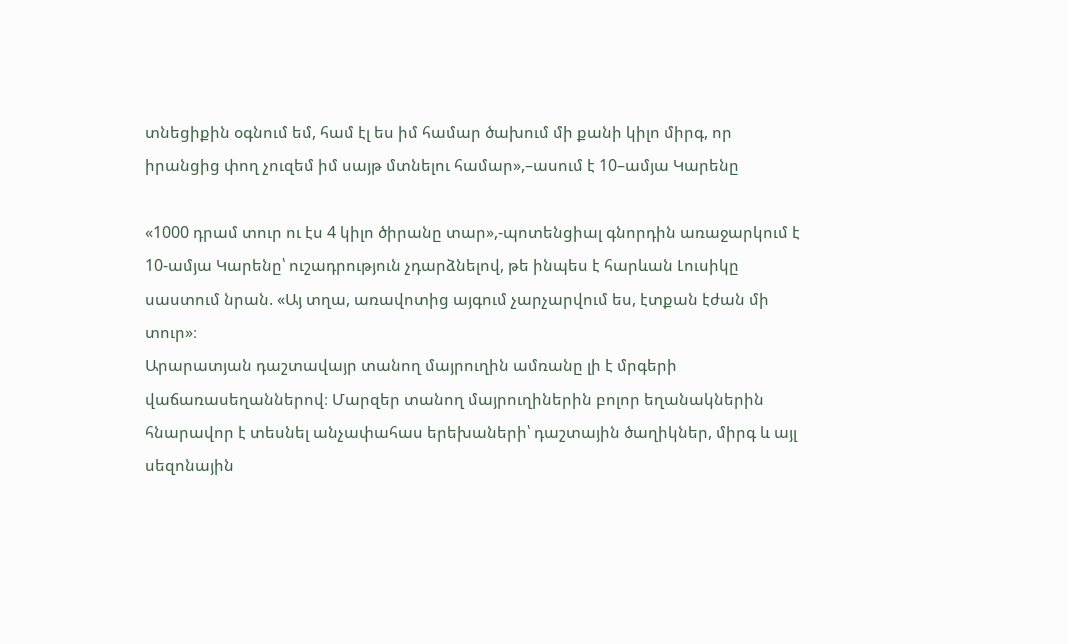տնեցիքին օգնում եմ, համ էլ ես իմ համար ծախում մի քանի կիլո միրգ, որ իրանցից փող չուզեմ իմ սայթ մտնելու համար»,–ասում է 10–ամյա Կարենը

«1000 դրամ տուր ու էս 4 կիլո ծիրանը տար»,-պոտենցիալ գնորդին առաջարկում է 10-ամյա Կարենը՝ ուշադրություն չդարձնելով, թե ինպես է հարևան Լուսիկը սաստում նրան. «Այ տղա, առավոտից այգում չարչարվում ես, էտքան էժան մի տուր»։
Արարատյան դաշտավայր տանող մայրուղին ամռանը լի է մրգերի վաճառասեղաններով։ Մարզեր տանող մայրուղիներին բոլոր եղանակներին հնարավոր է տեսնել անչափահաս երեխաների՝ դաշտային ծաղիկներ, միրգ և այլ սեզոնային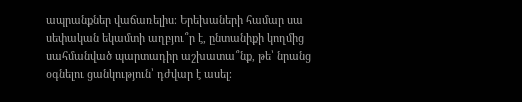ապրանքներ վաճառելիս։ Երեխաների համար սա սեփական եկամտի աղբյու՞ր է, ընտանիքի կողմից սահմանված պարտադիր աշխատա՞նք, թե՝ նրանց օգնելու ցանկություն՝ դժվար է ասել։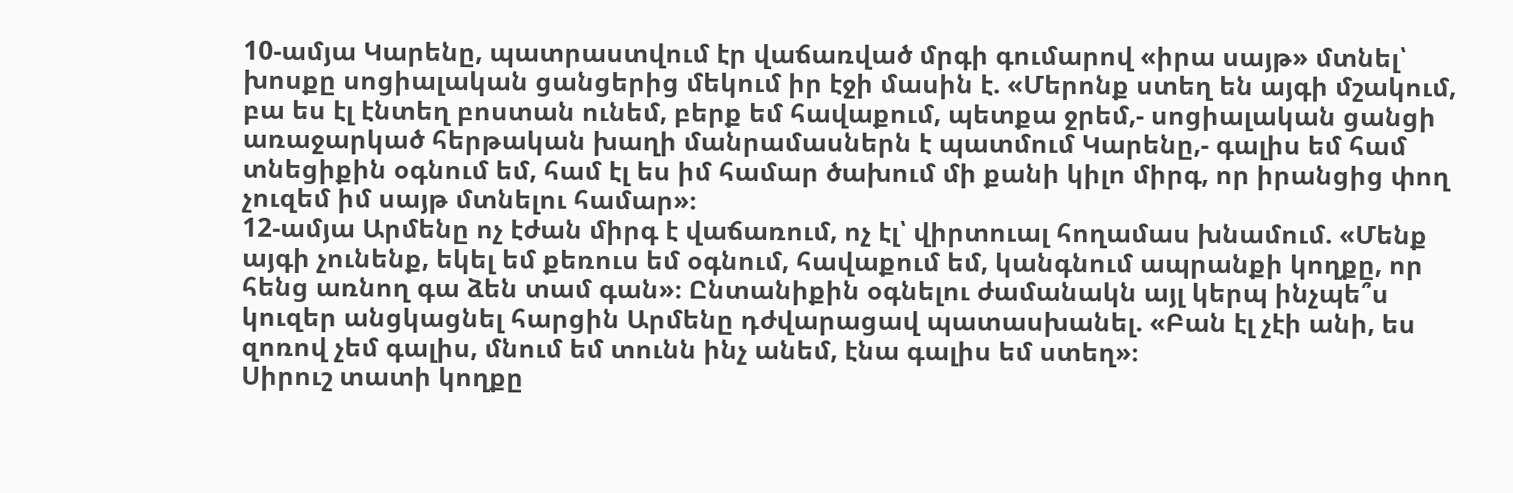10-ամյա Կարենը, պատրաստվում էր վաճառված մրգի գումարով «իրա սայթ» մտնել՝ խոսքը սոցիալական ցանցերից մեկում իր էջի մասին է. «Մերոնք ստեղ են այգի մշակում, բա ես էլ էնտեղ բոստան ունեմ, բերք եմ հավաքում, պետքա ջրեմ,- սոցիալական ցանցի առաջարկած հերթական խաղի մանրամասներն է պատմում Կարենը,- գալիս եմ համ տնեցիքին օգնում եմ, համ էլ ես իմ համար ծախում մի քանի կիլո միրգ, որ իրանցից փող չուզեմ իմ սայթ մտնելու համար»։
12-ամյա Արմենը ոչ էժան միրգ է վաճառում, ոչ էլ՝ վիրտուալ հողամաս խնամում. «Մենք այգի չունենք, եկել եմ քեռուս եմ օգնում, հավաքում եմ, կանգնում ապրանքի կողքը, որ հենց առնող գա ձեն տամ գան»։ Ընտանիքին օգնելու ժամանակն այլ կերպ ինչպե՞ս կուզեր անցկացնել հարցին Արմենը դժվարացավ պատասխանել. «Բան էլ չէի անի, ես զոռով չեմ գալիս, մնում եմ տունն ինչ անեմ, էնա գալիս եմ ստեղ»։
Սիրուշ տատի կողքը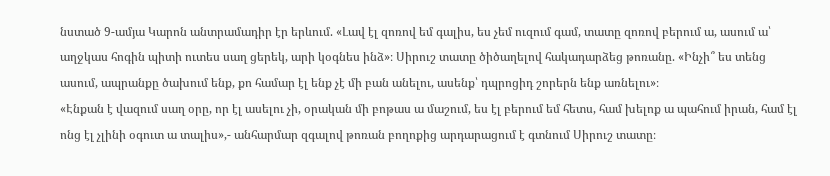նստած 9-ամյա Կարոն անտրամադիր էր երևում. «Լավ էլ զոռով եմ գալիս, ես չեմ ուզում գամ, տատը զոռով բերում ա, ասում ա՝ աղջկաս հոգին պիտի ուտես սաղ ցերեկ, արի կօգնես ինձ»։ Սիրուշ տատը ծիծաղելով հակադարձեց թոռանը. «Ինչի՞ ես տենց ասում, ապրանքը ծախում ենք, քո համար էլ ենք չէ մի բան անելու, ասենք՝ դպրոցիդ շորերն ենք առնելու»։
«Էնքան է վազում սաղ օրը, որ էլ ասելու չի, օրական մի բոթաս ա մաշում, ես էլ բերում եմ հետս, համ խելոք ա պահում իրան, համ էլ ոնց էլ չլինի օգուտ ա տալիս»,- անհարմար զգալով թոռան բողոքից արդարացում է գտնում Սիրուշ տատը։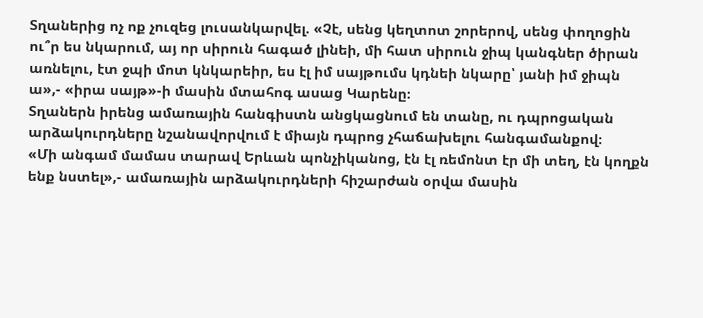Տղաներից ոչ ոք չուզեց լուսանկարվել. «Չէ, սենց կեղտոտ շորերով, սենց փողոցին ու՞ր ես նկարում, այ որ սիրուն հագած լինեի, մի հատ սիրուն ջիպ կանգներ ծիրան առնելու, էտ ջպի մոտ կնկարեիր, ես էլ իմ սայթումս կդնեի նկարը՝ յանի իմ ջիպն ա»,- «իրա սայթ»-ի մասին մտահոգ ասաց Կարենը։
Տղաներն իրենց ամառային հանգիստն անցկացնում են տանը, ու դպրոցական արձակուրդները նշանավորվում է միայն դպրոց չհաճախելու հանգամանքով։
«Մի անգամ մամաս տարավ Երևան պոնչիկանոց, էն էլ ռեմոնտ էր մի տեղ, էն կողքն ենք նստել»,- ամառային արձակուրդների հիշարժան օրվա մասին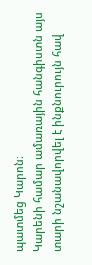պատմեց Կարոն։
Կարենի համար ամառային հանգիստն այս տարի նշանավորվել է ինքնուրույն հավ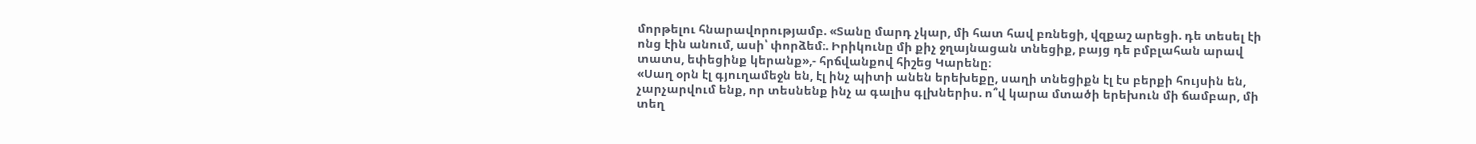մորթելու հնարավորությամբ. «Տանը մարդ չկար, մի հատ հավ բռնեցի, վզքաշ արեցի. դե տեսել էի ոնց էին անում, ասի՝ փորձեմ։. Իրիկունը մի քիչ ջղայնացան տնեցիք, բայց դե բմբլահան արավ տատս, եփեցինք կերանք»,- հրճվանքով հիշեց Կարենը։
«Սաղ օրն էլ գյուղամեջն են, էլ ինչ պիտի անեն երեխեքը, սաղի տնեցիքն էլ էս բերքի հույսին են, չարչարվում ենք, որ տեսնենք ինչ ա գալիս գլխներիս. ո՞վ կարա մտածի երեխուն մի ճամբար, մի տեղ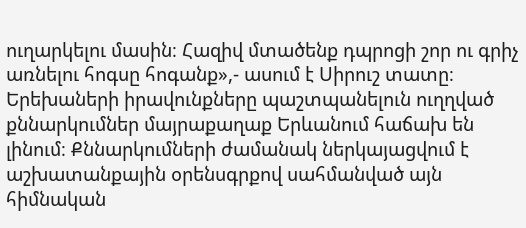ուղարկելու մասին։ Հազիվ մտածենք դպրոցի շոր ու գրիչ առնելու հոգսը հոգանք»,- ասում է Սիրուշ տատը։
Երեխաների իրավունքները պաշտպանելուն ուղղված քննարկումներ մայրաքաղաք Երևանում հաճախ են լինում։ Քննարկումների ժամանակ ներկայացվում է աշխատանքային օրենսգրքով սահմանված այն հիմնական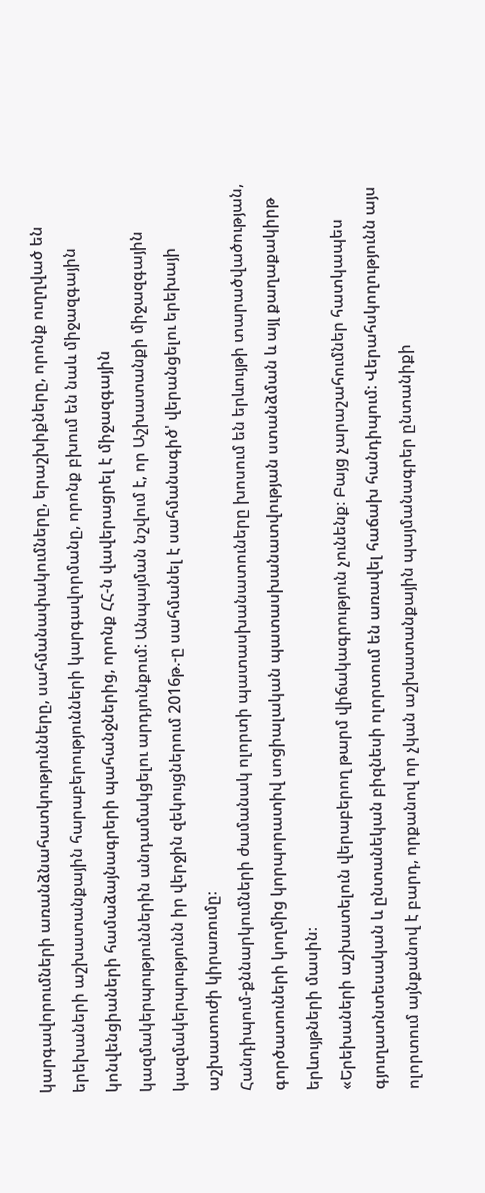կարգավորումների առանձնահատկությունները, սահմանափակումները, երաշխիքները, որոնք ուղղված են երեխաների աշխատանքային հարաբերությունների կարգավորմանը, որոնք բխում են նաև միջազգային կոնվենցիաների համաձայնագրերի պահանջներից, որոնք ՀՀ-ն վավերացրել է միջազգային կազմակերպություններին անդամակցելու արդյունքում: Անպայման նշվում է, որ Աշխատանքի միջազգային կազմակերպությունն իր վերջին զեկույցներում 2016թ.-ը սահմանել է սահմանագիծ' վերանցելու երեխայի աշխատուժի կիրառումը։
Հանդիպում-քննարկումների ժամանակ ոլորտի պատասխանատուները խոսում են երևույթի տարածվածության, գործատուների կողմից կորպորատիվ սոցիալական պատասխանատվության ստանձման և այլ քաղաքակիրթ երևույթների մասին։
«Երեխաների աշխատելուն վերաբերող թարմ վիճակագրություն չունենք։ Բայց չարաշահումներ հատկապես գյուղատնտեսական և ընտանեկան բիզնեսի ոլորտում են առավել հաճախ հանդիպում: Վերահսկողությունն այս ոլորտում այնքանով է բարդ, որքանով որ չկան աշխատանքային պայմանագրեր ընտանիքի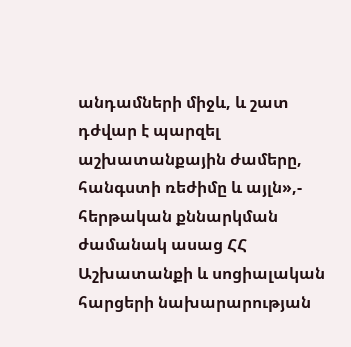անդամների միջև, և շատ դժվար է պարզել աշխատանքային ժամերը, հանգստի ռեժիմը և այլն»,- հերթական քննարկման ժամանակ ասաց ՀՀ Աշխատանքի և սոցիալական հարցերի նախարարության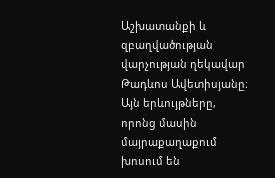Աշխատանքի և զբաղվածության վարչության ղեկավար Թադևոս Ավետիսյանը։
Այն երևույթները, որոնց մասին մայրաքաղաքում խոսում են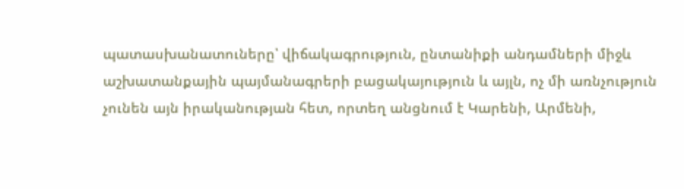պատասխանատուները՝ վիճակագրություն, ընտանիքի անդամների միջև աշխատանքային պայմանագրերի բացակայություն և այլն, ոչ մի առնչություն չունեն այն իրականության հետ, որտեղ անցնում է Կարենի, Արմենի,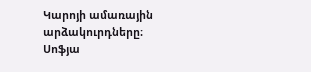Կարոյի ամառային արձակուրդները։
Սոֆյա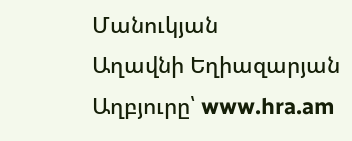Մանուկյան
Աղավնի Եղիազարյան
Աղբյուրը՝ www.hra.am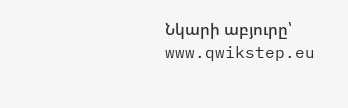Նկարի աբյուրը՝ www.qwikstep.eu